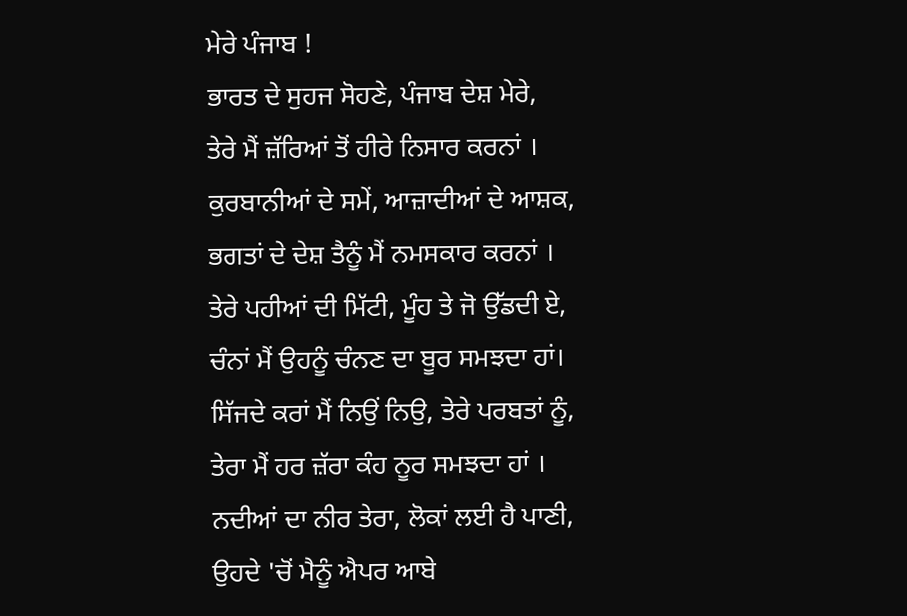ਮੇਰੇ ਪੰਜਾਬ !
ਭਾਰਤ ਦੇ ਸੁਹਜ ਸੋਹਣੇ, ਪੰਜਾਬ ਦੇਸ਼ ਮੇਰੇ,
ਤੇਰੇ ਮੈਂ ਜ਼ੱਰਿਆਂ ਤੋਂ ਹੀਰੇ ਨਿਸਾਰ ਕਰਨਾਂ ।
ਕੁਰਬਾਨੀਆਂ ਦੇ ਸਮੇਂ, ਆਜ਼ਾਦੀਆਂ ਦੇ ਆਸ਼ਕ,
ਭਗਤਾਂ ਦੇ ਦੇਸ਼ ਤੈਨੂੰ ਮੈਂ ਨਮਸਕਾਰ ਕਰਨਾਂ ।
ਤੇਰੇ ਪਹੀਆਂ ਦੀ ਮਿੱਟੀ, ਮੂੰਹ ਤੇ ਜੋ ਉੱਡਦੀ ਏ,
ਚੰਨਾਂ ਮੈਂ ਉਹਨੂੰ ਚੰਨਣ ਦਾ ਬੂਰ ਸਮਝਦਾ ਹਾਂ।
ਸਿੱਜਦੇ ਕਰਾਂ ਮੈਂ ਨਿਉਂ ਨਿਉ, ਤੇਰੇ ਪਰਬਤਾਂ ਨੂੰ,
ਤੇਰਾ ਮੈਂ ਹਰ ਜ਼ੱਰਾ ਕੰਹ ਨੂਰ ਸਮਝਦਾ ਹਾਂ ।
ਨਦੀਆਂ ਦਾ ਨੀਰ ਤੇਰਾ, ਲੋਕਾਂ ਲਈ ਹੈ ਪਾਣੀ,
ਉਹਦੇ 'ਚੋਂ ਮੈਨੂੰ ਐਪਰ ਆਬੇ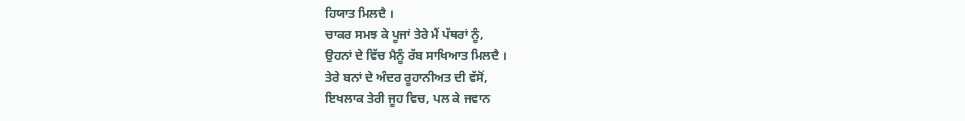ਹਿਯਾਤ ਮਿਲਦੈ ।
ਚਾਕਰ ਸਮਝ ਕੇ ਪੂਜਾਂ ਤੇਰੇ ਮੈਂ ਪੱਥਰਾਂ ਨੂੰ,
ਉਹਨਾਂ ਦੇ ਵਿੱਚ ਮੈਨੂੰ ਰੱਬ ਸਾਖਿਆਤ ਮਿਲਦੈ ।
ਤੇਰੇ ਬਨਾਂ ਦੇ ਅੰਦਰ ਰੂਹਾਨੀਅਤ ਦੀ ਵੱਸੋਂ,
ਇਖਲਾਕ ਤੇਰੀ ਜੂਹ ਵਿਚ, ਪਲ ਕੇ ਜਵਾਨ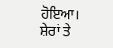ਹੋਇਆ।
ਸ਼ੇਰਾਂ ਤੇ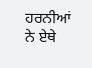ਹਰਨੀਆਂ ਨੇ ਏਥੇ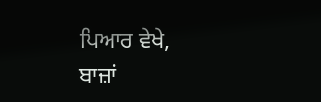ਪਿਆਰ ਵੇਖੇ,
ਬਾਜ਼ਾਂ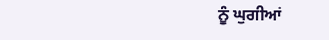ਨੂੰ ਘੁਗੀਆਂ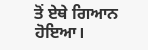ਤੋਂ ਏਥੇ ਗਿਆਨ ਹੋਇਆ।